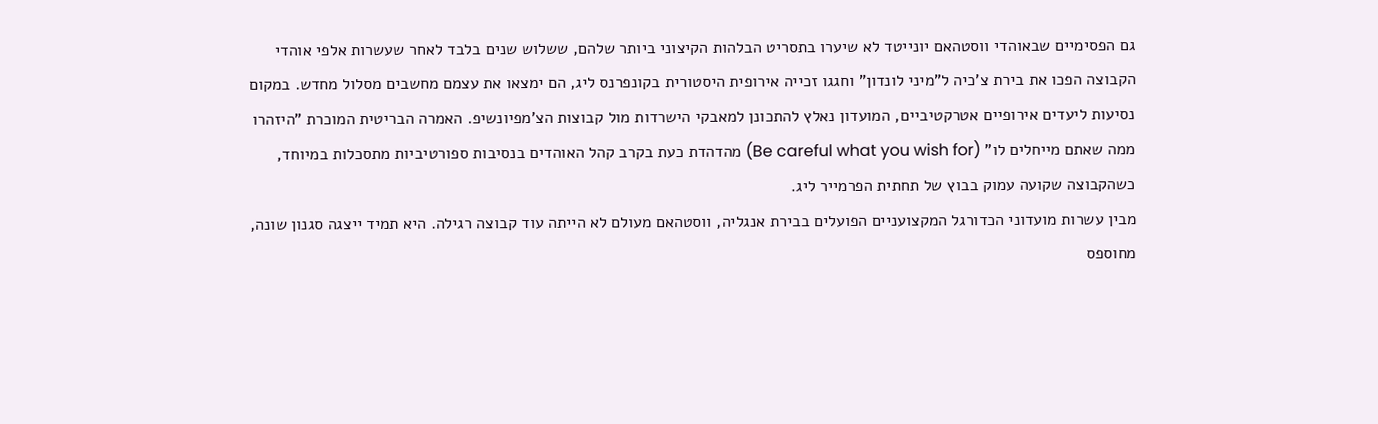גם הפסימיים שבאוהדי ווסטהאם יונייטד לא שיערו בתסריט הבלהות הקיצוני ביותר שלהם, ששלוש שנים בלבד לאחר שעשרות אלפי אוהדי הקבוצה הפכו את בירת צ'כיה ל"מיני לונדון" וחגגו זכייה אירופית היסטורית בקונפרנס ליג, הם ימצאו את עצמם מחשבים מסלול מחדש. במקום נסיעות ליעדים אירופיים אטרקטיביים, המועדון נאלץ להתכונן למאבקי הישרדות מול קבוצות הצ'מפיונשיפ. האמרה הבריטית המוכרת "היזהרו ממה שאתם מייחלים לו" (Be careful what you wish for) מהדהדת כעת בקרב קהל האוהדים בנסיבות ספורטיביות מתסכלות במיוחד, כשהקבוצה שקועה עמוק בבוץ של תחתית הפרמייר ליג.
מבין עשרות מועדוני הכדורגל המקצועניים הפועלים בבירת אנגליה, ווסטהאם מעולם לא הייתה עוד קבוצה רגילה. היא תמיד ייצגה סגנון שונה, מחוספס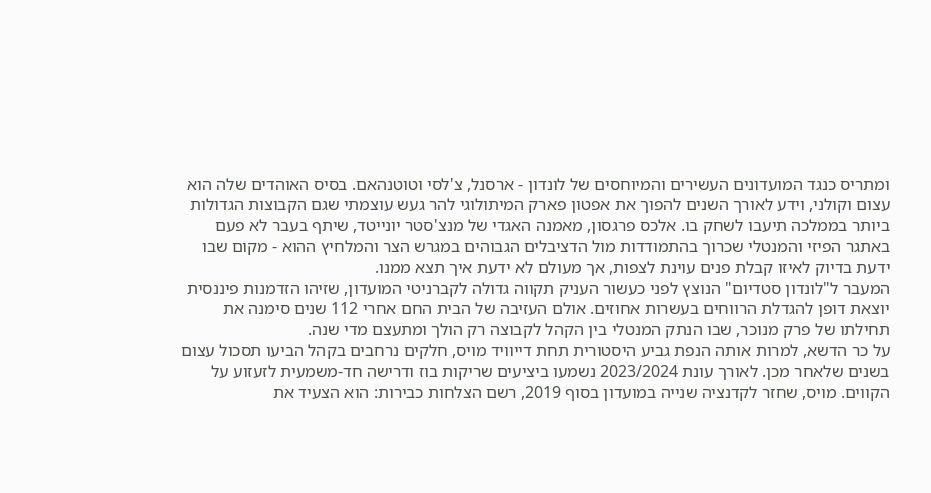ומתריס כנגד המועדונים העשירים והמיוחסים של לונדון - ארסנל, צ'לסי וטוטנהאם. בסיס האוהדים שלה הוא עצום וקולני, וידע לאורך השנים להפוך את אפטון פארק המיתולוגי להר געש עוצמתי שגם הקבוצות הגדולות ביותר בממלכה תיעבו לשחק בו. אלכס פרגסון, מאמנה האגדי של מנצ'סטר יונייטד, שיתף בעבר לא פעם באתגר הפיזי והמנטלי שכרוך בהתמודדות מול הדציבלים הגבוהים במגרש הצר והמלחיץ ההוא - מקום שבו ידעת בדיוק לאיזו קבלת פנים עוינת לצפות, אך מעולם לא ידעת איך תצא ממנו.
המעבר ל"לונדון סטדיום" הנוצץ לפני כעשור העניק תקווה גדולה לקברניטי המועדון, שזיהו הזדמנות פיננסית יוצאת דופן להגדלת הרווחים בעשרות אחוזים. אולם העזיבה של הבית החם אחרי 112 שנים סימנה את תחילתו של פרק מנוכר, שבו הנתק המנטלי בין הקהל לקבוצה רק הולך ומתעצם מדי שנה.
על כר הדשא, למרות אותה הנפת גביע היסטורית תחת דייוויד מויס, חלקים נרחבים בקהל הביעו תסכול עצום בשנים שלאחר מכן. לאורך עונת 2023/2024 נשמעו ביציעים שריקות בוז ודרישה חד-משמעית לזעזוע על הקווים. מויס, שחזר לקדנציה שנייה במועדון בסוף 2019, רשם הצלחות כבירות: הוא הצעיד את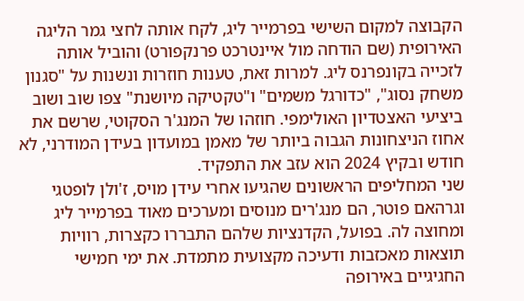הקבוצה למקום השישי בפרמייר ליג, לקח אותה לחצי גמר הליגה האירופית (שם הודחה מול איינטרכט פרנקפורט) והוביל אותה לזכייה בקונפרנס ליג. למרות זאת, טענות חוזרות ונשנות על "סגנון משחק נסוג", "כדורגל משמים" ו"טקטיקה מיושנת" צפו שוב ושוב ביציעי האצטדיון האולימפי. חוזהו של המנג'ר הסקוטי, שרשם את אחוז הניצחונות הגבוה ביותר של מאמן במועדון בעידן המודרני, לא חודש ובקיץ 2024 הוא עזב את התפקיד.
שני המחליפים הראשונים שהגיעו אחרי עידן מויס, ז'ולן לופטגי וגרהאם פוטר, הם מנג'רים מנוסים ומערכים מאוד בפרמייר ליג ומחוצה לה. בפועל, הקדנציות שלהם התבררו כקצרות, רוויות תוצאות מאכזבות ודעיכה מקצועית מתמדת. את ימי חמישי החגיגיים באירופה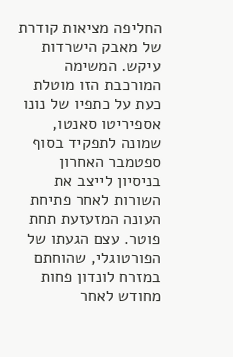החליפה מציאות קודרת של מאבק הישרדות עיקש. המשימה המורכבת הזו מוטלת כעת על כתפיו של נונו אספיריטו סאנטו, שמונה לתפקיד בסוף ספטמבר האחרון בניסיון לייצב את השורות לאחר פתיחת העונה המזעזעת תחת פוטר. עצם הגעתו של הפורטוגלי, שהוחתם במזרח לונדון פחות מחודש לאחר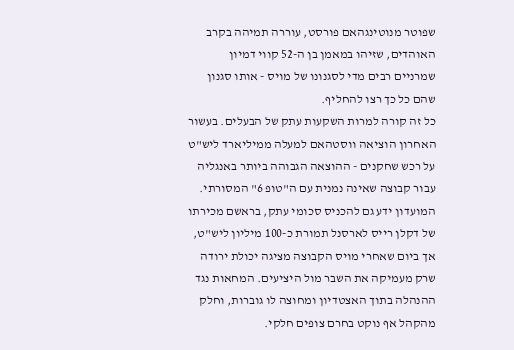שפוטר מנוטינגהאם פורסט, עוררה תמיהה בקרב האוהדים, שזיהו במאמן בן ה-52 קווי דמיון שמרניים רבים מדי לסגנונו של מויס - אותו סגנון שהם כל כך רצו להחליף.
כל זה קורה למרות השקעות עתק של הבעלים. בעשור האחרון הוציאה ווסטהאם למעלה ממיליארד ליש"ט על רכש שחקנים - ההוצאה הגבוהה ביותר באנגליה עבור קבוצה שאינה נמנית עם ה"טופ 6" המסורתי. המועדון ידע גם להכניס סכומי עתק, בראשם מכירתו של דקלן רייס לארסנל תמורת כ-100 מיליון ליש"ט, אך ביום שאחרי מויס הקבוצה מציגה יכולת ירודה שרק מעמיקה את השבר מול היציעים. המחאות נגד ההנהלה בתוך האצטדיון ומחוצה לו גוברות, וחלק מהקהל אף נוקט בחרם צופים חלקי.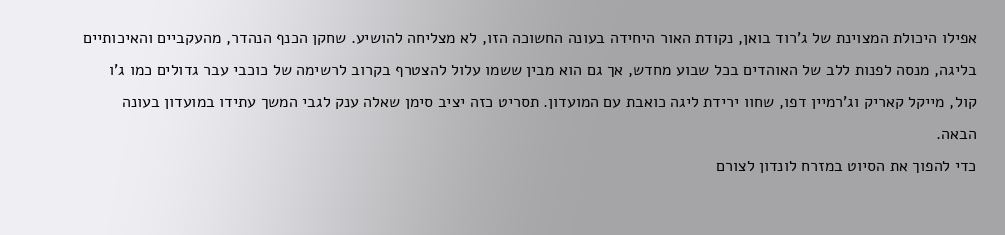אפילו היכולת המצוינת של ג'רוד בואן, נקודת האור היחידה בעונה החשוכה הזו, לא מצליחה להושיע. שחקן הכנף הנהדר, מהעקביים והאיכותיים בליגה, מנסה לפנות ללב של האוהדים בכל שבוע מחדש, אך גם הוא מבין ששמו עלול להצטרף בקרוב לרשימה של כוכבי עבר גדולים כמו ג'ו קול, מייקל קאריק וג'רמיין דפו, שחוו ירידת ליגה כואבת עם המועדון. תסריט כזה יציב סימן שאלה ענק לגבי המשך עתידו במועדון בעונה הבאה.
כדי להפוך את הסיוט במזרח לונדון לצורם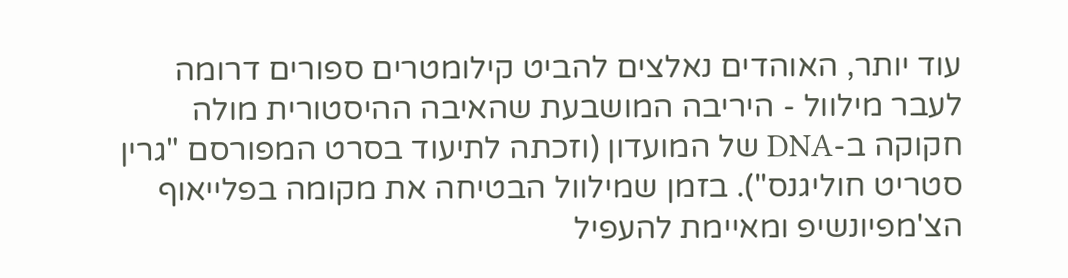עוד יותר, האוהדים נאלצים להביט קילומטרים ספורים דרומה לעבר מילוול - היריבה המושבעת שהאיבה ההיסטורית מולה חקוקה ב-DNA של המועדון (וזכתה לתיעוד בסרט המפורסם "גרין סטריט חוליגנס"). בזמן שמילוול הבטיחה את מקומה בפלייאוף הצ'מפיונשיפ ומאיימת להעפיל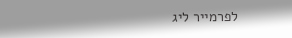לפרמייר ליג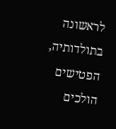לראשונה בתולדותיה, הפטישים הולכים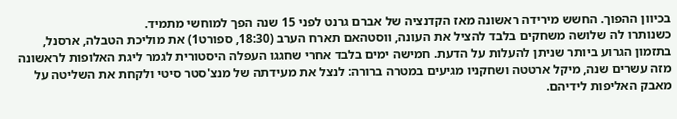בכיוון ההפוך. החשש מירידה ראשונה מאז הקדנציה של אברם גרנט לפני 15 שנה הפך למוחשי מתמיד.
כשנותרו לה שלושה משחקים בלבד להציל את העונה, ווסטהאם תארח הערב (18:30, ספורט1) את מוליכת הטבלה, ארסנל, בתזמון הגרוע ביותר שניתן להעלות על הדעת. חמישה ימים בלבד אחרי שחגגו העפלה היסטורית לגמר ליגת האלופות לראשונה מזה עשרים שנה, מיקל ארטטה ושחקניו מגיעים במטרה ברורה: לנצל את מעידתה של מנצ'סטר סיטי ולקחת את השליטה על מאבק האליפות לידיהם.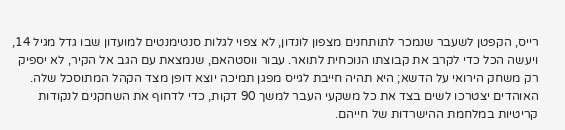רייס, הקפטן לשעבר שנמכר לתותחנים מצפון לונדון, לא צפוי לגלות סנטימנטים למועדון שבו גדל מגיל 14, ויעשה הכל כדי לקרב את קבוצתו הנוכחית לתואר. עבור ווסטהאם, שנמצאת עם הגב אל הקיר, לא יספיק רק משחק הירואי על הדשא; היא תהיה חייבת לגייס מפגן תמיכה יוצא דופן מצד הקהל המתוסכל שלה. האוהדים יצטרכו לשים בצד את כל משקעי העבר למשך 90 דקות, כדי לדחוף את השחקנים לנקודות קריטיות במלחמת ההישרדות של חייהם.